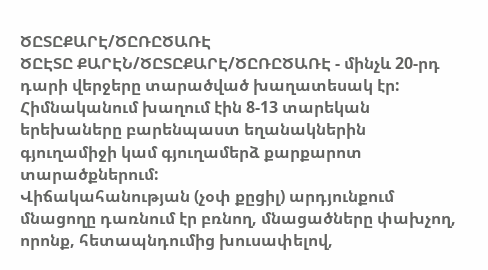ԾԸՏԸՔԱՐԷ/ԾԸՌԸԾԱՌԷ
ԾԸԷՏԸ ՔԱՐԷՆ/ԾԸՏԸՔԱՐԷ/ԾԸՌԸԾԱՌԷ - մինչև 20-րդ դարի վերջերը տարածված խաղատեսակ էր:
Հիմնականում խաղում էին 8-13 տարեկան երեխաները բարենպաստ եղանակներին գյուղամիջի կամ գյուղամերձ քարքարոտ տարածքներում:
Վիճակահանության (չօփ քըցիլ) արդյունքում մնացողը դառնում էր բռնող, մնացածները փախչող, որոնք, հետապնդումից խուսափելով,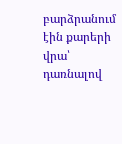բարձրանում էին քարերի վրա՝ դառնալով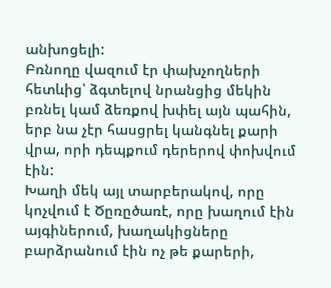անխոցելի:
Բռնողը վազում էր փախչողների հետևից՝ ձգտելով նրանցից մեկին բռնել կամ ձեռքով խփել այն պահին, երբ նա չէր հասցրել կանգնել քարի վրա, որի դեպքում դերերով փոխվում էին:
Խաղի մեկ այլ տարբերակով, որը կոչվում է Ծըռըծառէ, որը խաղում էին այգիներում, խաղակիցները բարձրանում էին ոչ թե քարերի,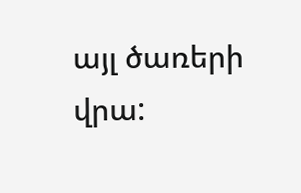այլ ծառերի վրա: